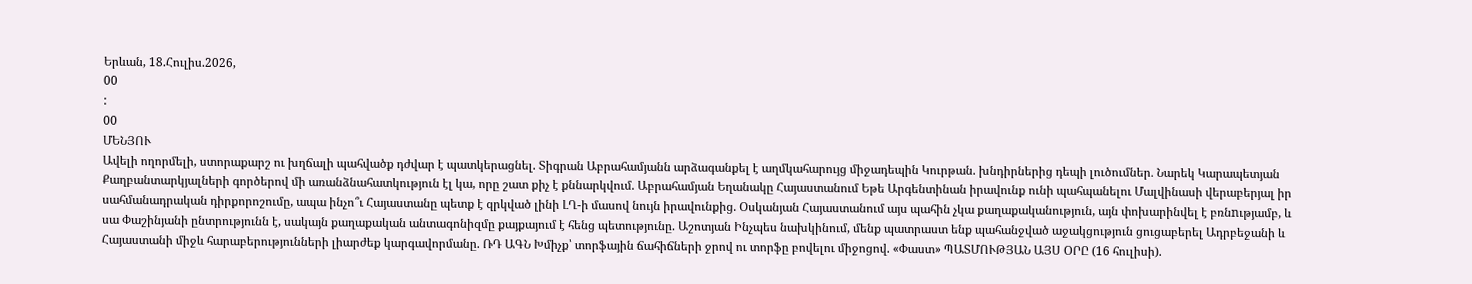Երևան, 18.Հուլիս.2026,
00
:
00
ՄԵՆՅՈՒ
Ավելի ողորմելի, ստորաքարշ ու խղճալի պահվածք դժվար է պատկերացնել. Տիգրան Աբրահամյանն արձագանքել է աղմկահարույց միջադեպին Կուրթան. խնդիրներից դեպի լուծումներ․ Նարեկ Կարապետյան Քաղբանտարկյալների գործերով մի առանձնահատկություն էլ կա, որը շատ քիչ է քննարկվում. Աբրահամյան Եղանակը Հայաստանում Եթե Արգենտինան իրավունք ունի պահպանելու Մալվինասի վերաբերյալ իր սահմանադրական դիրքորոշումը, ապա ինչո՞ւ Հայաստանը պետք է զրկված լինի ԼՂ-ի մասով նույն իրավունքից. Օսկանյան Հայաստանում այս պահին չկա քաղաքականություն, այն փոխարինվել է բռնnւթյամբ, և սա Փաշինյանի ընտրությունն է, սակայն քաղաքական անտագոնիզմը քայքայում է հենց պետությունը. Աշոտյան Ինչպես նախկինում, մենք պատրաստ ենք պահանջված աջակցություն ցուցաբերել Ադրբեջանի և Հայաստանի միջև հարաբերությունների լիարժեք կարգավորմանը. ՌԴ ԱԳՆ Խմիչք՝ տորֆային ճահիճների ջրով ու տորֆը բովելու միջոցով. «Փաստ» ՊԱՏՄՈՒԹՅԱՆ ԱՅՍ ՕՐԸ (16 հուլիսի).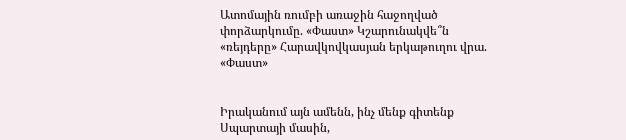Ատոմային ռումբի առաջին հաջողված փորձարկումը. «Փաստ» Կշարունակվե՞ն «ռեյդերը» Հարավկովկասյան երկաթուղու վրա. «Փաստ»


Իրականում այն ամենն, ինչ մենք գիտենք Սպարտայի մասին,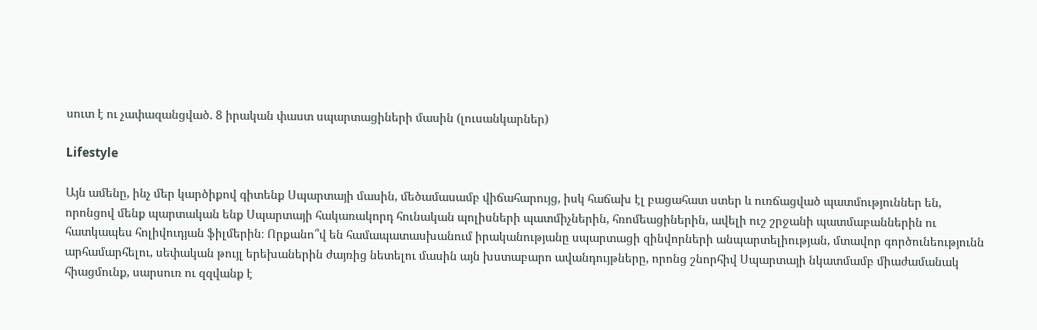սուտ է ու չափազանցված. 8 իրական փաստ սպարտացիների մասին (լուսանկարներ)

Lifestyle

Այն ամենը, ինչ մեր կարծիքով գիտենք Սպարտայի մասին, մեծամասամբ վիճահարույց, իսկ հաճախ էլ բացահատ ստեր և ուռճացված պատմություններ են, որոնցով մենք պարտական ենք Սպարտայի հակառակորդ հունական պոլիսների պատմիչներին, հռոմեացիներին, ավելի ուշ շրջանի պատմաբաններին ու հատկապես հոլիվուդյան ֆիլմերին։ Որքանո՞վ են համապատասխանում իրականությանը սպարտացի զինվորների անպարտելիության, մտավոր գործունեությունն արհամարհելու, սեփական թույլ երեխաներին ժայռից նետելու մասին այն խստաբարո ավանդույթները, որոնց շնորհիվ Սպարտայի նկատմամբ միաժամանակ հիացմունք, սարսուռ ու զզվանք է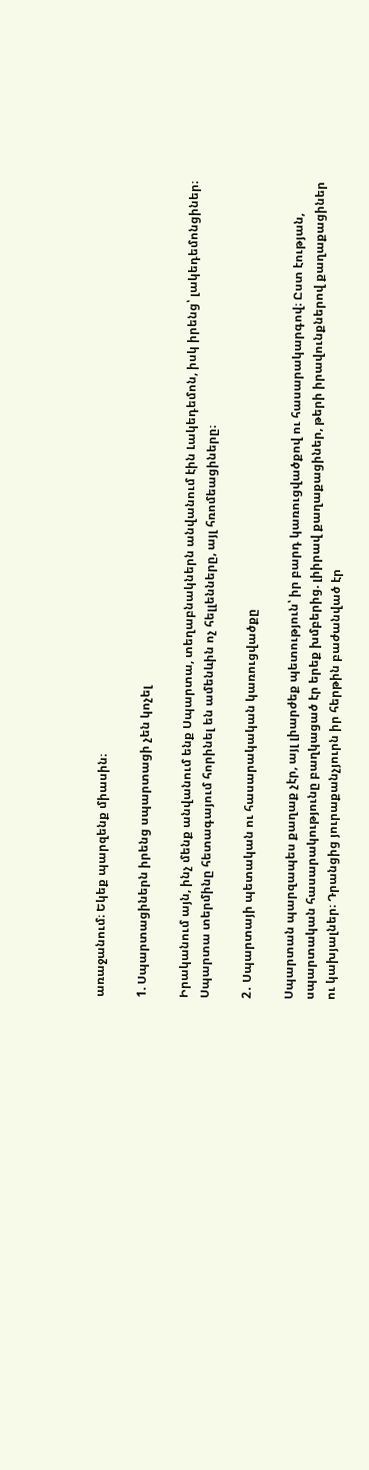առաջանում։ Եկեք պարզենք միասին։

1. Սպարտացիներն իրենց սպարտացի չեն կոչել

Իրականում այն, ինչ մենք անվանում ենք Սպարտա, տեղաբնակներն անվանում էին Լակեդեմոն, իսկ իրենց՝ լակեդեմոնցիներ։ Սպարտա տերմինը հետագայում հորինել են ամենևին ոչ հելլենները, այլ հռոմեացիները։

2․ Սպարտայի պետական ու հասարակական կառուցվածքը

Սպարտան պարզապես քաղաք չէր, այլ լիարժեք պետություն՝ իր բարդ կառուցվածքով ու հասարակարգով։ Ըստ էության, սպարտական հասարակությունը բաղկացած էր երեք խմբերից. լիիրավ քաղաքացիներ, թերի իրավունքներով քաղաքացիներ ու կախյալներ։ Դրանցից յուրաքանչյուրն իր հերթին բաժանված էր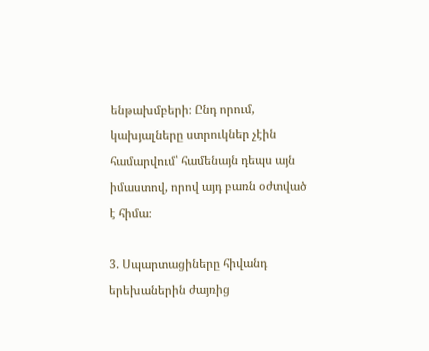ենթախմբերի։ Ընդ որում, կախյալները ստրուկներ չէին համարվում՝ համենայն դեպս այն իմաստով, որով այդ բառն օժտված է հիմա։

3. Սպարտացիները հիվանդ երեխաներին ժայռից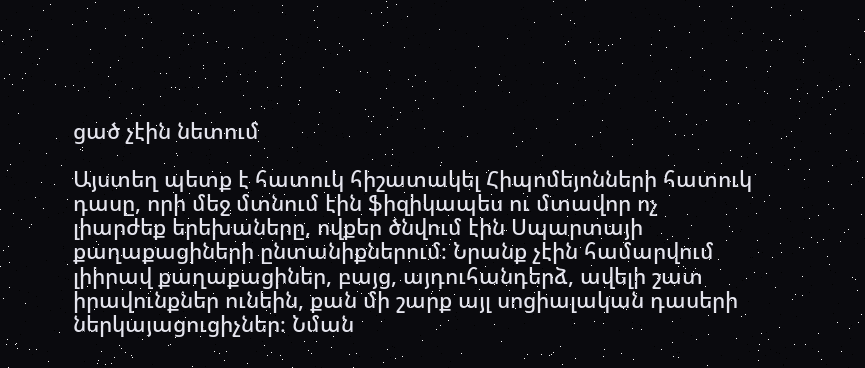ցած չէին նետում

Այստեղ պետք է հատուկ հիշատակել Հիպոմեյոնների հատուկ դասը, որի մեջ մտնում էին ֆիզիկապես ու մտավոր ոչ լիարժեք երեխաները, ովքեր ծնվում էին Սպարտայի քաղաքացիների ընտանիքներում։ Նրանք չէին համարվում լիիրավ քաղաքացիներ, բայց, այդուհանդերձ, ավելի շատ իրավունքներ ունեին, քան մի շարք այլ սոցիալական դասերի ներկայացուցիչներ։ Նման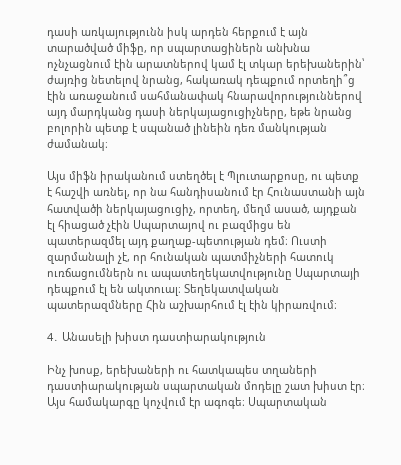դասի առկայությունն իսկ արդեն հերքում է այն տարածված միֆը, որ սպարտացիներն անխնա ոչնչացնում էին արատներով կամ էլ տկար երեխաներին՝ ժայռից նետելով նրանց, հակառակ դեպքում որտեղի՞ց էին առաջանում սահմանափակ հնարավորություններով այդ մարդկանց դասի ներկայացուցիչները, եթե նրանց բոլորին պետք է սպանած լինեին դեռ մանկության ժամանակ։

Այս միֆն իրականում ստեղծել է Պլուտարքոսը, ու պետք է հաշվի առնել, որ նա հանդիսանում էր Հունաստանի այն հատվածի ներկայացուցիչ, որտեղ, մեղմ ասած, այդքան էլ հիացած չէին Սպարտայով ու բազմիցս են պատերազմել այդ քաղաք-պետության դեմ։ Ուստի զարմանալի չէ, որ հունական պատմիչների հատուկ ուռճացումներն ու ապատեղեկատվությունը Սպարտայի դեպքում էլ են ակտուալ։ Տեղեկատվական պատերազմները Հին աշխարհում էլ էին կիրառվում։

4․ Անասելի խիստ դաստիարակություն

Ինչ խոսք, երեխաների ու հատկապես տղաների դաստիարակության սպարտական մոդելը շատ խիստ էր։ Այս համակարգը կոչվում էր ագոգե։ Սպարտական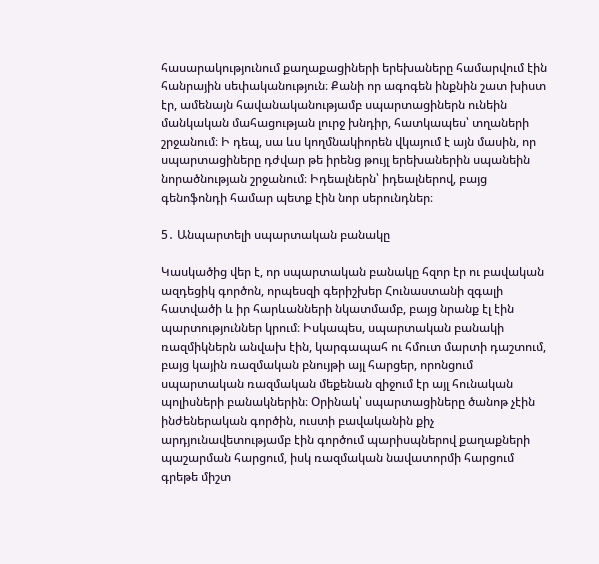հասարակությունում քաղաքացիների երեխաները համարվում էին հանրային սեփականություն։ Քանի որ ագոգեն ինքնին շատ խիստ էր, ամենայն հավանականությամբ սպարտացիներն ունեին մանկական մահացության լուրջ խնդիր, հատկապես՝ տղաների շրջանում։ Ի դեպ, սա ևս կողմնակիորեն վկայում է այն մասին, որ սպարտացիները դժվար թե իրենց թույլ երեխաներին սպանեին նորածնության շրջանում։ Իդեալներն՝ իդեալներով, բայց գենոֆոնդի համար պետք էին նոր սերունդներ։

5․ Անպարտելի սպարտական բանակը

Կասկածից վեր է, որ սպարտական բանակը հզոր էր ու բավական ազդեցիկ գործոն, որպեսզի գերիշխեր Հունաստանի զգալի հատվածի և իր հարևանների նկատմամբ, բայց նրանք էլ էին պարտություններ կրում։ Իսկապես, սպարտական բանակի ռազմիկներն անվախ էին, կարգապահ ու հմուտ մարտի դաշտում, բայց կային ռազմական բնույթի այլ հարցեր, որոնցում սպարտական ռազմական մեքենան զիջում էր այլ հունական պոլիսների բանակներին։ Օրինակ՝ սպարտացիները ծանոթ չէին ինժեներական գործին, ուստի բավականին քիչ արդյունավետությամբ էին գործում պարիսպներով քաղաքների պաշարման հարցում, իսկ ռազմական նավատորմի հարցում գրեթե միշտ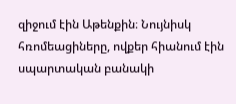զիջում էին Աթենքին։ Նույնիսկ հռոմեացիները, ովքեր հիանում էին սպարտական բանակի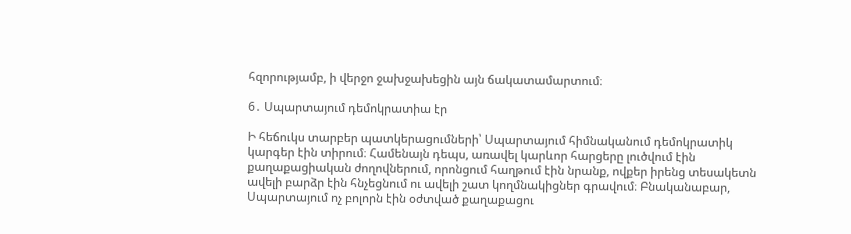հզորությամբ, ի վերջո ջախջախեցին այն ճակատամարտում։

6․ Սպարտայում դեմոկրատիա էր

Ի հեճուկս տարբեր պատկերացումների՝ Սպարտայում հիմնականում դեմոկրատիկ կարգեր էին տիրում։ Համենայն դեպս, առավել կարևոր հարցերը լուծվում էին քաղաքացիական ժողովներում, որոնցում հաղթում էին նրանք, ովքեր իրենց տեսակետն ավելի բարձր էին հնչեցնում ու ավելի շատ կողմնակիցներ գրավում։ Բնականաբար, Սպարտայում ոչ բոլորն էին օժտված քաղաքացու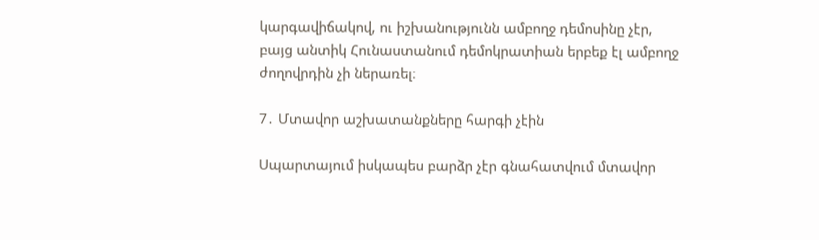կարգավիճակով, ու իշխանությունն ամբողջ դեմոսինը չէր, բայց անտիկ Հունաստանում դեմոկրատիան երբեք էլ ամբողջ ժողովրդին չի ներառել։

7․ Մտավոր աշխատանքները հարգի չէին

Սպարտայում իսկապես բարձր չէր գնահատվում մտավոր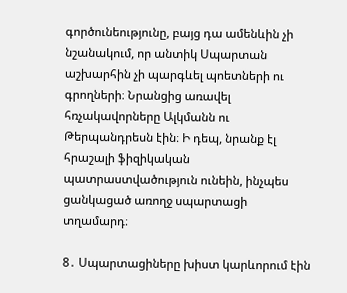գործունեությունը, բայց դա ամենևին չի նշանակում, որ անտիկ Սպարտան աշխարհին չի պարգևել պոետների ու գրողների։ Նրանցից առավել հռչակավորները Ալկմանն ու Թերպանդրեսն էին։ Ի դեպ, նրանք էլ հրաշալի ֆիզիկական պատրաստվածություն ունեին, ինչպես ցանկացած առողջ սպարտացի տղամարդ։

8․ Սպարտացիները խիստ կարևորում էին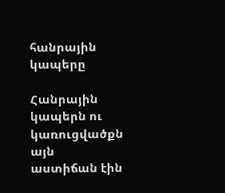հանրային կապերը

Հանրային կապերն ու կառուցվածքն այն աստիճան էին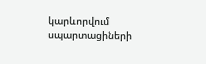կարևորվում սպարտացիների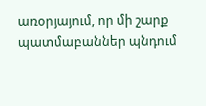առօրյայում, որ մի շարք պատմաբաններ պնդում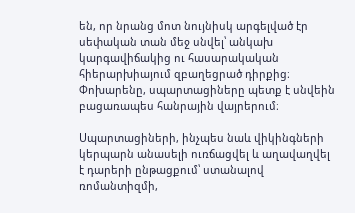են, որ նրանց մոտ նույնիսկ արգելված էր սեփական տան մեջ սնվել՝ անկախ կարգավիճակից ու հասարակական հիերարխիայում զբաղեցրած դիրքից։ Փոխարենը, սպարտացիները պետք է սնվեին բացառապես հանրային վայրերում։

Սպարտացիների, ինչպես նաև վիկինգների կերպարն անասելի ուռճացվել և աղավաղվել է դարերի ընթացքում՝ ստանալով ռոմանտիզմի,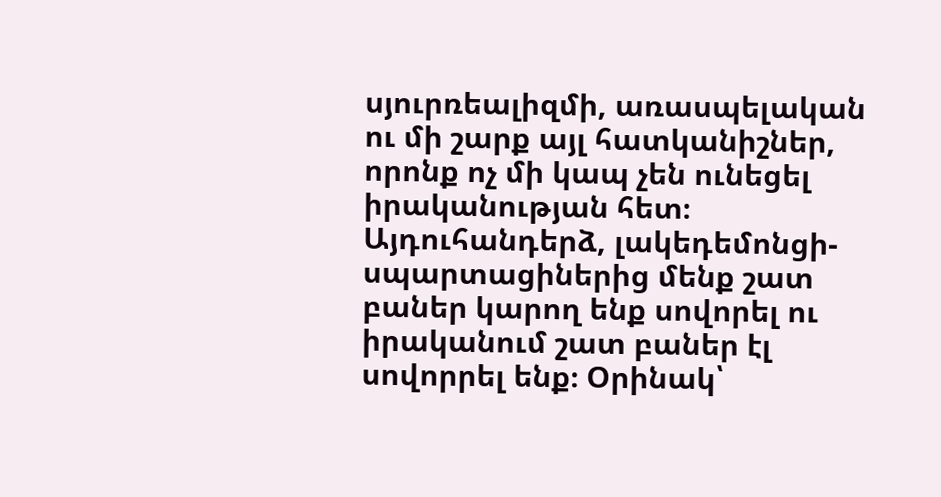սյուրռեալիզմի, առասպելական ու մի շարք այլ հատկանիշներ, որոնք ոչ մի կապ չեն ունեցել իրականության հետ։ Այդուհանդերձ, լակեդեմոնցի-սպարտացիներից մենք շատ բաներ կարող ենք սովորել ու իրականում շատ բաներ էլ սովորրել ենք։ Օրինակ՝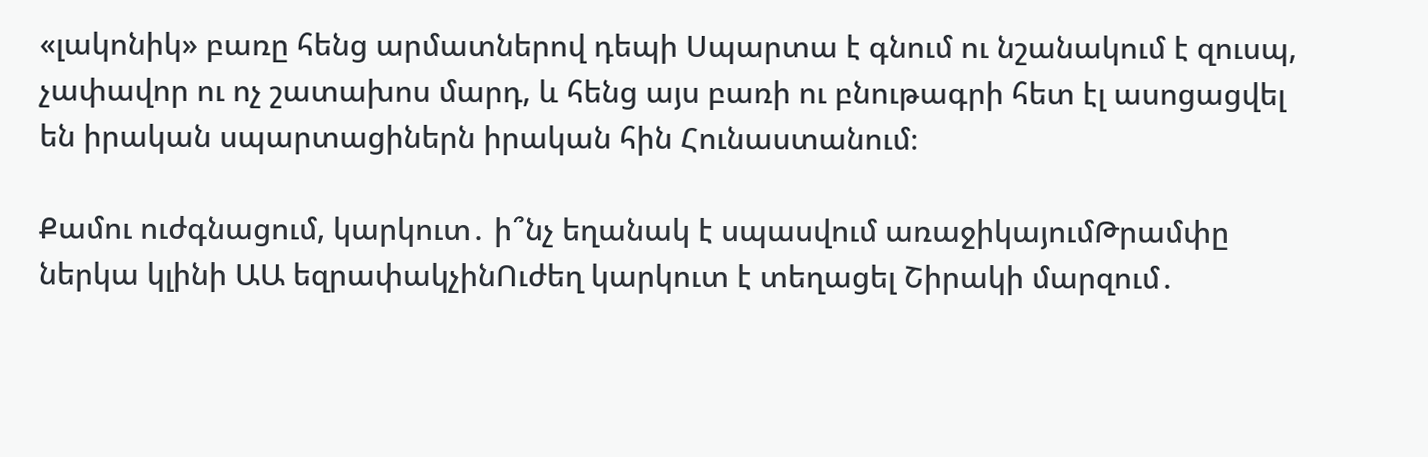«լակոնիկ» բառը հենց արմատներով դեպի Սպարտա է գնում ու նշանակում է զուսպ, չափավոր ու ոչ շատախոս մարդ, և հենց այս բառի ու բնութագրի հետ էլ ասոցացվել են իրական սպարտացիներն իրական հին Հունաստանում։

Քամու ուժգնացում, կարկուտ․ ի՞նչ եղանակ է սպասվում առաջիկայումԹրամփը ներկա կլինի ԱԱ եզրափակչինՈւժեղ կարկուտ է տեղացել Շիրակի մարզում․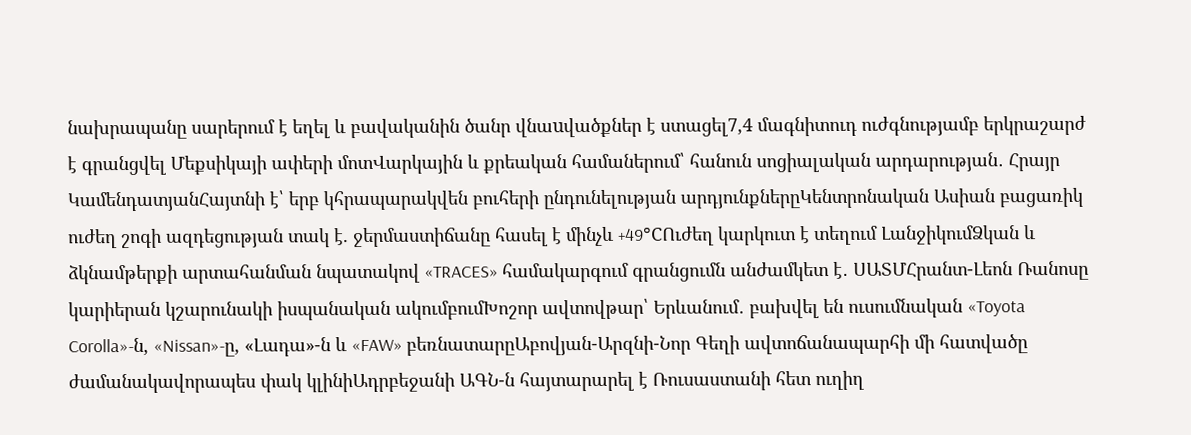նախրապանը սարերում է եղել և բավականին ծանր վնաuվածքներ է ստացել7,4 մագնիտուդ ուժգնությամբ երկրաշարժ է գրանցվել Մեքսիկայի ափերի մոտՎարկային և քրեական համաներում՝ հանուն սոցիալական արդարության․ Հրայր ԿամենդատյանՀայտնի է՝ երբ կհրապարակվեն բուհերի ընդունելության արդյունքներըԿենտրոնական Ասիան բացառիկ ուժեղ շոգի ազդեցության տակ է. ջերմաստիճանը հասել է մինչև +49°CՈւժեղ կարկուտ է տեղում ԼանջիկումՁկան և ձկնամթերքի արտահանման նպատակով «TRACES» համակարգում գրանցումն անժամկետ է․ ՍԱՏՄՀրանտ-Լեոն Ռանոսը կարիերան կշարունակի իսպանական ակումբումԽոշոր ավտովթար՝ Երևանում․ բախվել են ուսումնական «Toyota Corolla»-ն, «Nissan»-ը, «Լադա»-ն և «FAW» բեռնատարըԱբովյան-Արզնի-Նոր Գեղի ավտոճանապարհի մի հատվածը ժամանակավորապես փակ կլինիԱդրբեջանի ԱԳՆ-ն հայտարարել է Ռուսաստանի հետ ուղիղ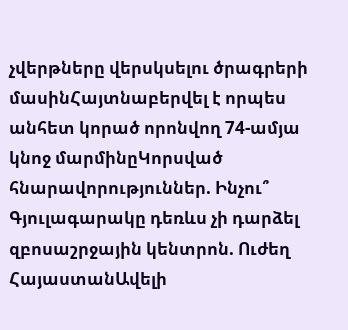չվերթները վերսկսելու ծրագրերի մասինՀայտնաբերվել է որպես անհետ կորած որոնվող 74-ամյա կնոջ մարմինըԿորսված հնարավորություններ. Ինչու՞ Գյուլագարակը դեռևս չի դարձել զբոսաշրջային կենտրոն. Ուժեղ ՀայաստանԱվելի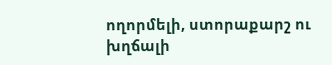ողորմելի, ստորաքարշ ու խղճալի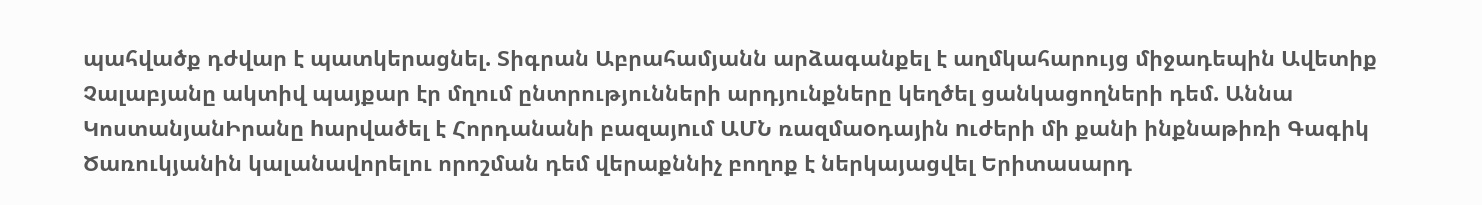պահվածք դժվար է պատկերացնել. Տիգրան Աբրահամյանն արձագանքել է աղմկահարույց միջադեպին Ավետիք Չալաբյանը ակտիվ պայքար էր մղում ընտրությունների արդյունքները կեղծել ցանկացողների դեմ. Աննա ԿոստանյանԻրանը hարվածել է Հորդանանի բազայnւմ ԱՄՆ ռազմաoդային nւժերի մի քանի ինքնաթիռի Գագիկ Ծառուկյանին կալանավորելու որոշման դեմ վերաքննիչ բողոք է ներկայացվել Երիտասարդ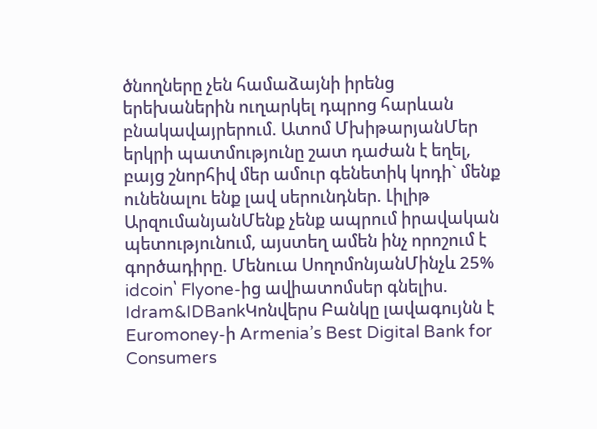ծնողները չեն համաձայնի իրենց երեխաներին ուղարկել դպրոց հարևան բնակավայրերում. Ատոմ ՄխիթարյանՄեր երկրի պատմությունը շատ դաժան է եղել, բայց շնորհիվ մեր ամուր գենետիկ կոդի` մենք ունենալու ենք լավ սերունդներ. Լիլիթ ԱրզումանյանՄենք չենք ապրում իրավական պետությունում, այստեղ ամեն ինչ որոշում է գործադիրը. Մենուա ՍողոմոնյանՄինչև 25% idcoin՝ Flyone-ից ավիատոմսեր գնելիս. Idram&IDBankԿոնվերս Բանկը լավագույնն է Euromoney-ի Armenia’s Best Digital Bank for Consumers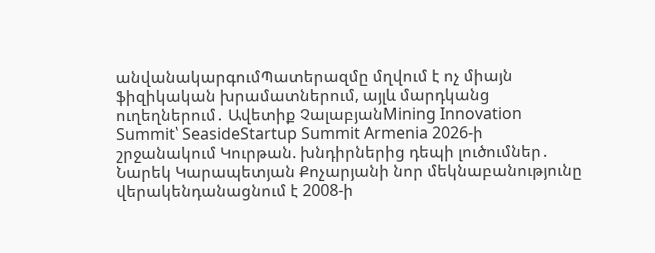անվանակարգումՊատերազմը մղվում է ոչ միայն ֆիզիկական խրամատներում, այլև մարդկանց ուղեղներում․ Ավետիք ՉալաբյանMining Innovation Summit՝ SeasideStartup Summit Armenia 2026-ի շրջանակում Կուրթան. խնդիրներից դեպի լուծումներ․ Նարեկ Կարապետյան Քոչարյանի նոր մեկնաբանությունը վերակենդանացնում է 2008-ի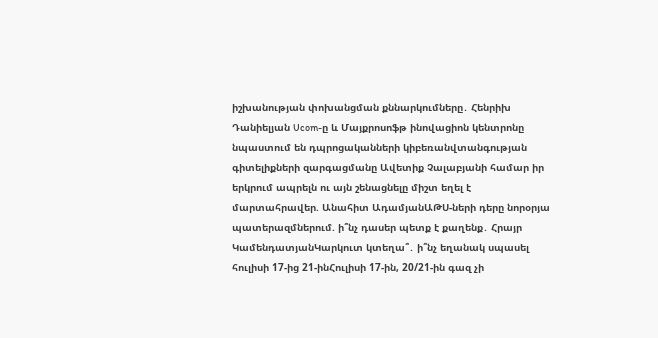իշխանության փոխանցման քննարկումները․ Հենրիխ Դանիելյան Ucom-ը և Մայքրոսոֆթ ինովացիոն կենտրոնը նպաստում են դպրոցականների կիբեռանվտանգության գիտելիքների զարգացմանը Ավետիք Չալաբյանի համար իր երկրում ապրելն ու այն շենացնելը միշտ եղել է մարտահրավեր. Անահիտ ԱդամյանԱԹՍ-ների դերը նորօրյա պատերազմներում. ի՞նչ դասեր պետք է քաղենք․ Հրայր ԿամենդատյանԿարկուտ կտեղա՞․ ի՞նչ եղանակ սպասել հուլիսի 17-ից 21-ինՀուլիսի 17-ին, 20/21-ին գազ չի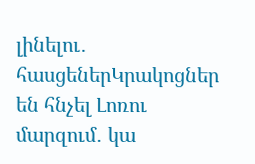լինելու․ հասցեներԿրակոցներ են հնչել Լոռու մարզում․ կա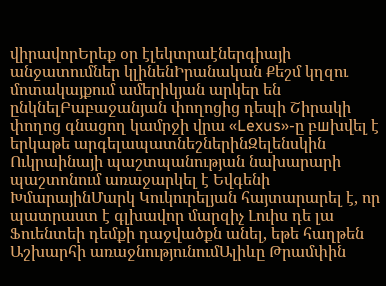վիրավորԵրեք օր էլեկտրաէներգիայի անջատումներ կլինենԻրանական Քեշմ կղզու մոտակայքում ամերիկյան արկեր են ընկնելԲաբաջանյան փողոցից դեպի Շիրակի փողոց գնացող կամրջի վրա «Lexus»-ը բшխվել է երկաթե արգելապատնեշներինԶելենսկին Ուկրաինայի պաշտպանության նախարարի պաշտոնում առաջարկել է Եվգենի ԽմարայինՄարկ Կուկուրելյան հայտարարել է, որ պատրաստ է գլխավոր մարզիչ Լուիս դե լա Ֆուենտեի դեմքի դաջվածքն անել, եթե հաղթեն Աշխարհի առաջնությունումԱլիևը Թրամփին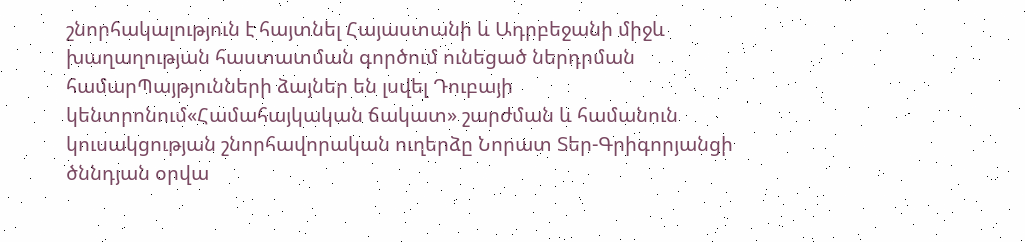շնորհակալություն է հայտնել Հայաստանի և Ադրբեջանի միջև խաղաղության հաստատման գործում ունեցած ներդրման համարՊայթյունների ձայներ են լսվել Դուբայի կենտրոնում«Համահայկական ճակատ» շարժման և համանուն կուսակցության շնորհավորական ուղերձը Նորատ Տեր-Գրիգորյանցի ծննդյան օրվա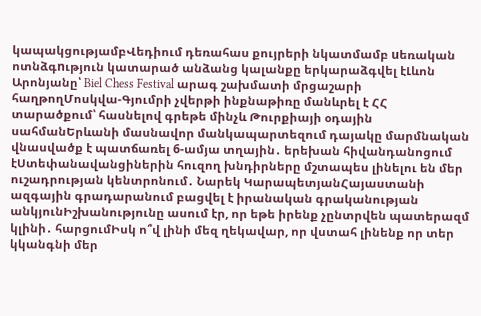կապակցությամբՎեդիում դեռահաս քույրերի նկատմամբ uեռական ոտնձգnւթյուն կատարած անձանց կալանքը երկարաձգվել էԼևոն Արոնյանը՝ Biel Chess Festival արագ շախմատի մրցաշարի հաղթողՄոսկվա-Գյումրի չվերթի ինքնաթիռը մանևրել է ՀՀ տարածքում՝ հասնելով գրեթե մինչև Թուրքիայի օդային սահմանԵրևանի մասնավոր մանկապարտեզում դայակը մարմնական վնասվածք է պատճառել 6-ամյա տղային․ երեխան հիվանդանոցում էՍտեփանավանցիներին հուզող խնդիրները մշտապես լինելու են մեր ուշադրության կենտրոնում․ Նարեկ ԿարապետյանՀայաստանի ազգային գրադարանում բացվել է իրանական գրականության անկյունԻշխանությունը ասում էր, որ եթե իրենք չընտրվեն պատերազմ կլինի․ հարցումԻսկ ո՞վ լինի մեզ ղեկավար, որ վստահ լինենք որ տեր կկանգնի մեր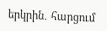երկրին․ հարցում